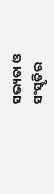ସଭ୍ୟତା ଓ ସଂସ୍କୃତିର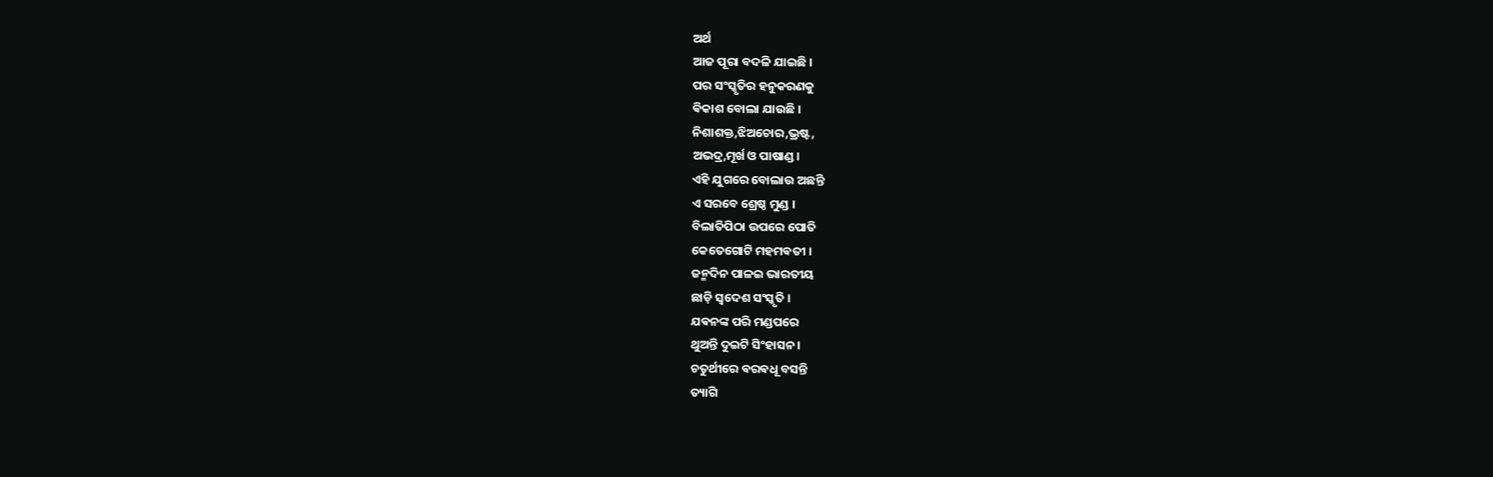ଅର୍ଥ
ଆଜ ପୂରା ବଦଳି ଯାଇଛି ।
ପର ସଂସ୍କୃତିର ହନୁକରଣକୁ
ଵିକାଶ ବୋଲା ଯାଉଛି ।
ନିଶାଶକ୍ତ,ଝିଅଚୋର,ଭ୍ରଷ୍ଟ,
ଅଭଦ୍ର,ମୂର୍ଖ ଓ ପାଷାଣ୍ଡ ।
ଏହି ଯୁଗରେ ବୋଲାଉ ଅଛନ୍ତି
ଏ ସରବେ ଶ୍ରେଷ୍ଠ ମୁଣ୍ଡ ।
ବିଲାତିପିଠା ଉପରେ ପୋତି
କେତେଗୋଟି ମହମଵତୀ ।
ଜନ୍ମଦିନ ପାଳଇ ଭାରତୀୟ
ଛାଡ଼ି ସ୍ଵଦେଶ ସଂସ୍କୃତି ।
ଯଵନଙ୍କ ପରି ମଣ୍ଡପରେ
ଥୁଅନ୍ତି ଦୁଇଟି ସିଂହାସନ ।
ଚତୁର୍ଥୀରେ ଵରଵଧୂ ବସନ୍ତି
ତ୍ୟାଗି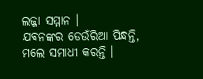ଲଜ୍ଜା ସମ୍ମାନ ।
ଯଵନଙ୍କର ଡେଉଁରିଆ ପିନ୍ଧନ୍ତି,
ମଲେ ସମାଧୀ କରନ୍ତି ।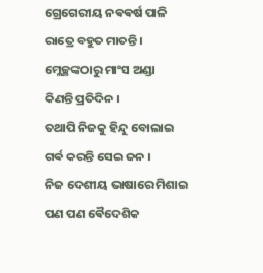ଗ୍ରେଗେରୀୟ ନଵଵର୍ଷ ପାଳି
ରାତ୍ରେ ବହୁତ ମାତନ୍ତି ।
ମ୍ଲେଚ୍ଛଙ୍କଠାରୁ ମାଂସ ଅଣ୍ଡା
କିଣନ୍ତି ପ୍ରତିଦିନ ।
ତଥାପି ନିଜକୁ ହିନ୍ଦୁ ବୋଲାଇ
ଗର୍ଵ କରନ୍ତି ସେଇ ଜନ ।
ନିଜ ଦେଶୀୟ ଭାଷାରେ ମିଶାଇ
ପଣ ପଣ ଵୈଦେଶିକ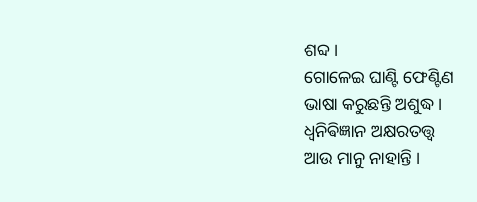ଶବ୍ଦ।
ଗୋଳେଇ ଘାଣ୍ଟି ଫେଣ୍ଟିଣ
ଭାଷା କରୁଛନ୍ତି ଅଶୁଦ୍ଧ ।
ଧ୍ବନିଵିଜ୍ଞାନ ଅକ୍ଷରତତ୍ତ୍ଵ
ଆଉ ମାନୁ ନାହାନ୍ତି ।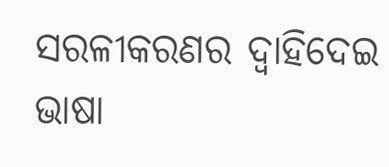ସରଳୀକରଣର ଦ୍ଵାହିଦେଇ
ଭାଷା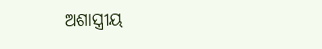ଅଶାସ୍ତ୍ରୀୟ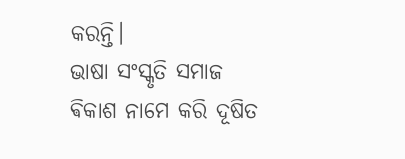କରନ୍ତି।
ଭାଷା ସଂସ୍କୃତି ସମାଜ
ଵିକାଶ ନାମେ କରି ଦୂଷିତ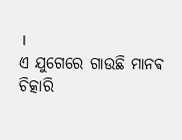।
ଏ ଯୁଗେରେ ଗାଉଛି ମାନଵ
ଚିତ୍କାରି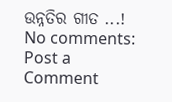ଉନ୍ନତିର ଗୀତ ...!
No comments:
Post a Comment